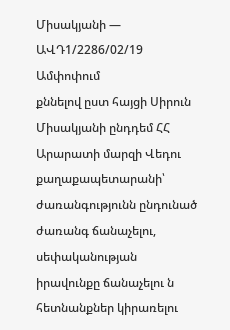Միսակյանի — ԱՎԴ1/2286/02/19
Ամփոփում
քննելով ըստ հայցի Սիրուն Միսակյանի ընդդեմ ՀՀ Արարատի մարզի Վեդու քաղաքապետարանի՝ ժառանգությունն ընդունած ժառանգ ճանաչելու, սեփականության իրավունքը ճանաչելու ն հետնանքներ կիրառելու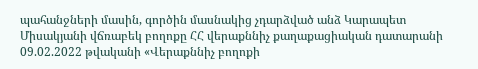պահանջների մասին, գործին մասնակից չդարձված անձ Կարապետ Միսակյանի վճռաբեկ բողոքը ՀՀ վերաքննիչ քաղաքացիական դատարանի 09.02.2022 թվականի «Վերաքննիչ բողոքի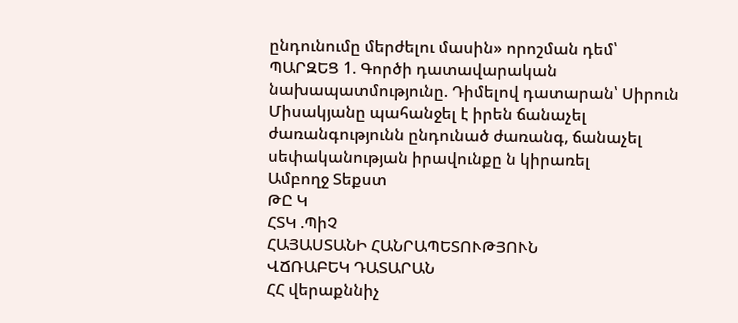ընդունումը մերժելու մասին» որոշման դեմ՝ ՊԱՐԶԵՑ 1. Գործի դատավարական նախապատմությունը. Դիմելով դատարան՝ Սիրուն Միսակյանը պահանջել է իրեն ճանաչել ժառանգությունն ընդունած ժառանգ, ճանաչել սեփականության իրավունքը ն կիրառել
Ամբողջ Տեքստ
ԹԸ Կ
ՀՏԿ .ՊիՉ
ՀԱՅԱՍՏԱՆԻ ՀԱՆՐԱՊԵՏՈՒԹՅՈՒՆ
ՎՃՌԱԲԵԿ ԴԱՏԱՐԱՆ
ՀՀ վերաքննիչ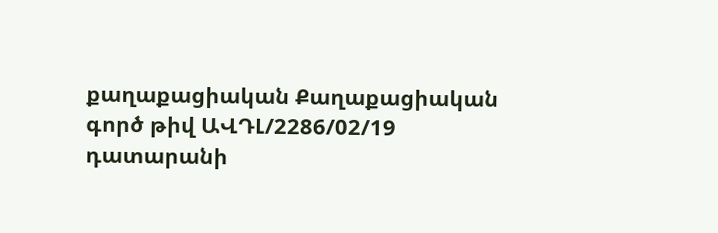քաղաքացիական Քաղաքացիական գործ թիվ ԱՎԴԼ/2286/02/19 դատարանի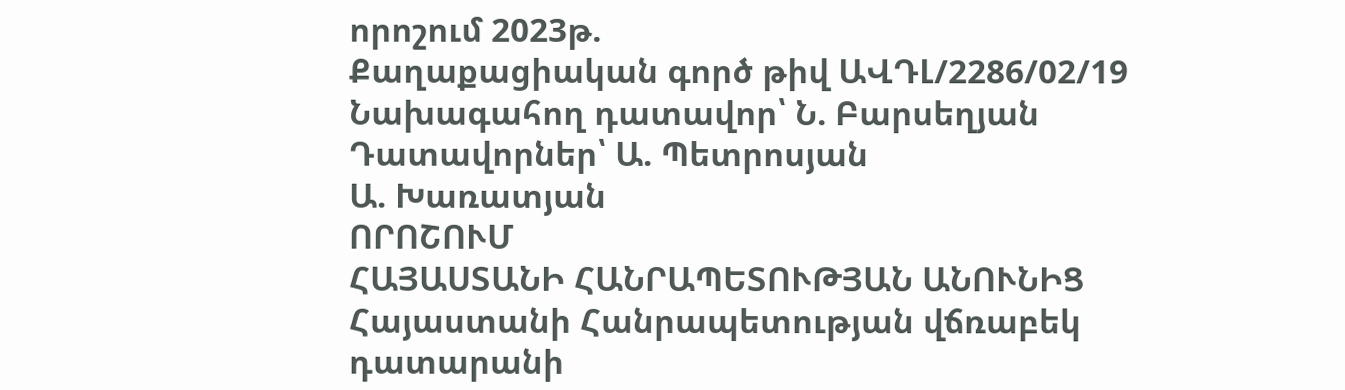որոշում 2023թ.
Քաղաքացիական գործ թիվ ԱՎԴԼ/2286/02/19
Նախագահող դատավոր՝ Ն. Բարսեղյան
Դատավորներ՝ Ա. Պետրոսյան
Ա. Խառատյան
ՈՐՈՇՈՒՄ
ՀԱՅԱՍՏԱՆԻ ՀԱՆՐԱՊԵՏՈՒԹՅԱՆ ԱՆՈՒՆԻՑ
Հայաստանի Հանրապետության վճռաբեկ դատարանի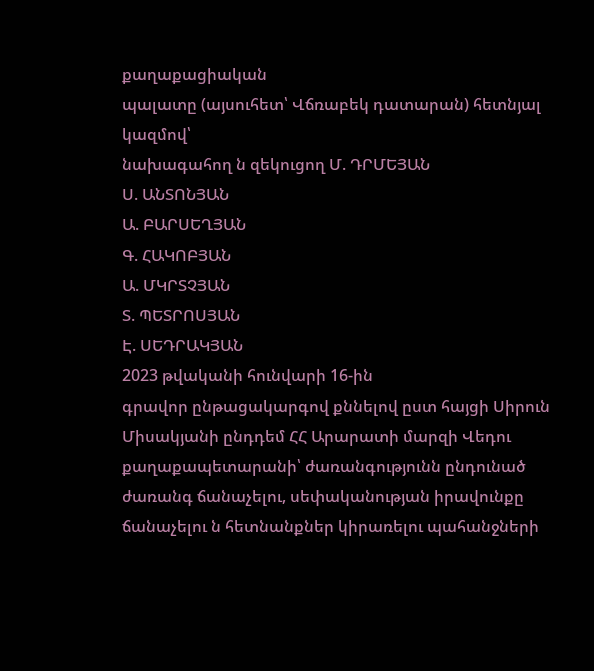քաղաքացիական
պալատը (այսուհետ՝ Վճռաբեկ դատարան) հետնյալ կազմով՝
նախագահող ն զեկուցող Մ. ԴՐՄԵՅԱՆ
Ս. ԱՆՏՈՆՅԱՆ
Ա. ԲԱՐՍԵՂՅԱՆ
Գ. ՀԱԿՈԲՅԱՆ
Ա. ՄԿՐՏՉՅԱՆ
Տ. ՊԵՏՐՈՍՅԱՆ
Է. ՍԵԴՐԱԿՅԱՆ
2023 թվականի հունվարի 16-ին
գրավոր ընթացակարգով քննելով ըստ հայցի Սիրուն Միսակյանի ընդդեմ ՀՀ Արարատի մարզի Վեդու քաղաքապետարանի՝ ժառանգությունն ընդունած ժառանգ ճանաչելու, սեփականության իրավունքը ճանաչելու ն հետնանքներ կիրառելու պահանջների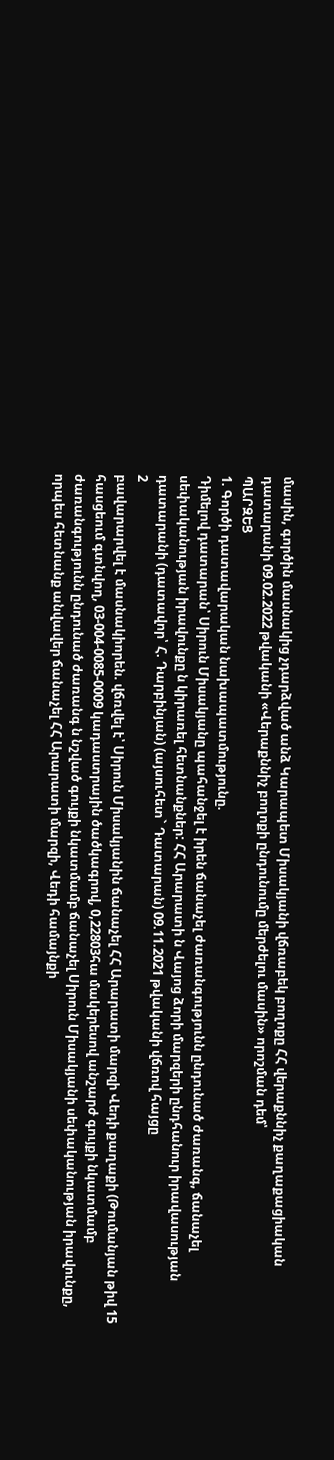մասին, գործին մասնակից չդարձված անձ Կարապետ Միսակյանի վճռաբեկ բողոքը ՀՀ վերաքննիչ քաղաքացիական դատարանի 09.02.2022 թվականի «Վերաքննիչ բողոքի ընդունումը մերժելու մասին» որոշման դեմ՝
ՊԱՐԶԵՑ
1. Գործի դատավարական նախապատմությունը.
Դիմելով դատարան՝ Սիրուն Միսակյանը պահանջել է իրեն ճանաչել ժառանգությունն ընդունած ժառանգ, ճանաչել սեփականության իրավունքը ն կիրառել հետնանքներ: ՀՀ Արարատի ն Վայոց ձորի մարզերի ընդհանուր իրավասության դատարանի (դատավոր՝ Հ. Դարբինյան) (այսուհետ` Դատարան) 09.11.2021 թվականի վճռով հայցը
2
բավարարվել է մասնակիորեն. վճռվել է՝ Սիրուն Միսակյանին ճանաչել ՀՀ Արարատի մարզի Վեդի քաղաքի (Թումանյան թիվ 15 հասցեում գտնվող, 03-004-0085-0009 կադաստրային ծածկագրով, 0,22803հա մակերեսով անշարժ գույքի նկատմամբ ժառանգությունն ընդունած ժառանգ ն նշված գույքի նկատմամբ ճանաչել Սիրուն Միսակյանի սեփականության իրավունքը, որպես հետնանք անվավեր ճանաչել ՀՀ Արարատի մարզի, Վեդի համայնքի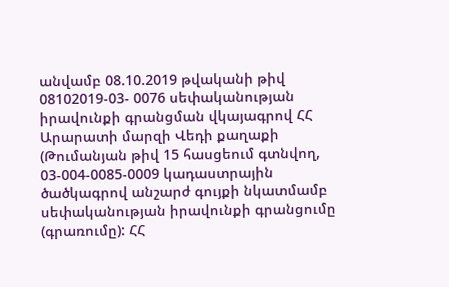անվամբ 08.10.2019 թվականի թիվ 08102019-03- 0076 սեփականության իրավունքի գրանցման վկայագրով ՀՀ Արարատի մարզի Վեդի քաղաքի (Թումանյան թիվ 15 հասցեում գտնվող, 03-004-0085-0009 կադաստրային ծածկագրով անշարժ գույքի նկատմամբ սեփականության իրավունքի գրանցումը (գրառումը): ՀՀ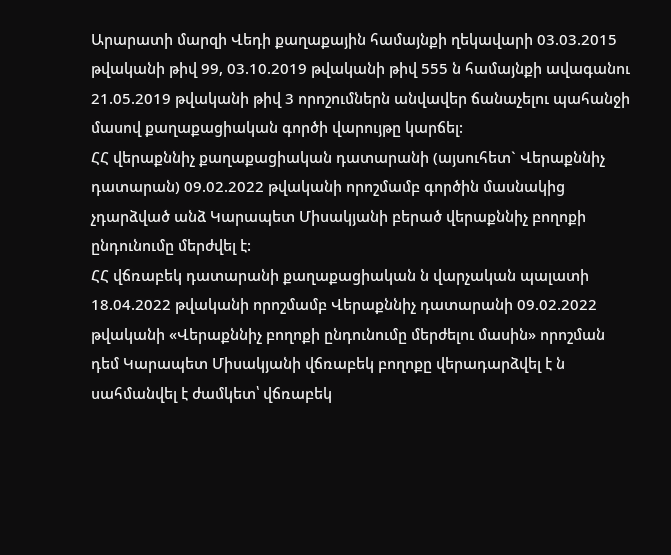Արարատի մարզի Վեդի քաղաքային համայնքի ղեկավարի 03.03.2015 թվականի թիվ 99, 03.10.2019 թվականի թիվ 555 ն համայնքի ավագանու 21.05.2019 թվականի թիվ 3 որոշումներն անվավեր ճանաչելու պահանջի մասով քաղաքացիական գործի վարույթը կարճել:
ՀՀ վերաքննիչ քաղաքացիական դատարանի (այսուհետ` Վերաքննիչ դատարան) 09.02.2022 թվականի որոշմամբ գործին մասնակից չդարձված անձ Կարապետ Միսակյանի բերած վերաքննիչ բողոքի ընդունումը մերժվել է:
ՀՀ վճռաբեկ դատարանի քաղաքացիական ն վարչական պալատի 18.04.2022 թվականի որոշմամբ Վերաքննիչ դատարանի 09.02.2022 թվականի «Վերաքննիչ բողոքի ընդունումը մերժելու մասին» որոշման դեմ Կարապետ Միսակյանի վճռաբեկ բողոքը վերադարձվել է ն սահմանվել է ժամկետ՝ վճռաբեկ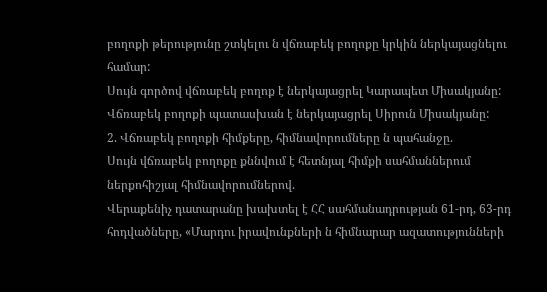բողոքի թերությունը շտկելու ն վճռաբեկ բողոքը կրկին ներկայացնելու համար:
Սույն գործով վճռաբեկ բողոք է ներկայացրել Կարապետ Միսակյանը:
Վճռաբեկ բողոքի պատասխան է ներկայացրել Սիրուն Միսակյանը:
2. Վճռաբեկ բողոքի հիմքերը, հիմնավորումները ն պահանջը.
Սույն վճռաբեկ բողոքը քննվում է հետնյալ հիմքի սահմաններում ներքոհիշյալ հիմնավորումներով.
Վերաքենիչ դատարանը խախտել է ՀՀ սահմանադրության 61-րդ, 63-րդ հոդվածները, «Մարդու իրավունքների ն հիմնարար ազատությունների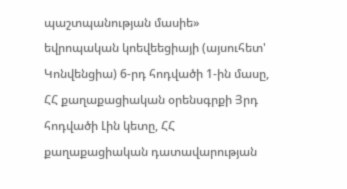պաշտպանության մասիե» եվրոպական կոեվեեցիայի (այսուհետ' Կոնվենցիա) 6-րդ հոդվածի 1-ին մասը, ՀՀ քաղաքացիական օրենսգրքի Յրդ հոդվածի Լին կետը, ՀՀ քաղաքացիական դատավարության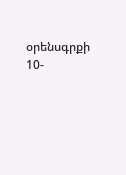օրենսգրքի 10-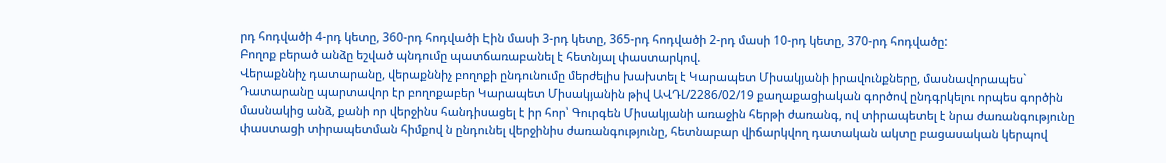րդ հոդվածի 4-րդ կետը, 360-րդ հոդվածի Էին մասի 3-րդ կետը, 365-րդ հոդվածի 2-րդ մասի 10-րդ կետը, 370-րդ հոդվածը:
Բողոք բերած անձը եշված պնդումը պատճառաբանել է հետնյալ փաստարկով.
Վերաքննիչ դատարանը, վերաքննիչ բողոքի ընդունումը մերժելիս խախտել է Կարապետ Միսակյանի իրավունքները, մասնավորապես` Դատարանը պարտավոր էր բողոքաբեր Կարապետ Միսակյանին թիվ ԱՎԴԼ/2286/02/19 քաղաքացիական գործով ընդգրկելու որպես գործին մասնակից անձ, քանի որ վերջինս հանդիսացել է իր հոր՝ Գուրգեն Միսակյանի առաջին հերթի ժառանգ, ով տիրապետել է նրա ժառանգությունը փաստացի տիրապետման հիմքով ն ընդունել վերջինիս ժառանգությունը, հետնաբար վիճարկվող դատական ակտը բացասական կերպով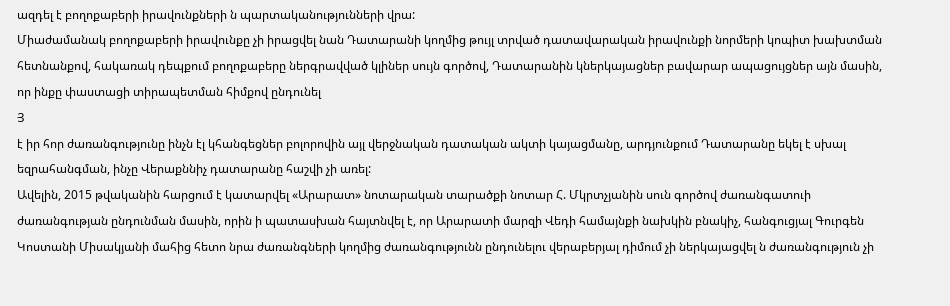ազդել է բողոքաբերի իրավունքների ն պարտականությունների վրա:
Միաժամանակ բողոքաբերի իրավունքը չի իրացվել նան Դատարանի կողմից թույլ տրված դատավարական իրավունքի նորմերի կոպիտ խախտման հետնանքով, հակառակ դեպքում բողոքաբերը ներգրավված կլիներ սույն գործով, Դատարանին կներկայացներ բավարար ապացույցներ այն մասին, որ ինքը փաստացի տիրապետման հիմքով ընդունել
Յ
է իր հոր ժառանգությունը ինչն էլ կհանգեցներ բոլորովին այլ վերջնական դատական ակտի կայացմանը, արդյունքում Դատարանը եկել է սխալ եզրահանգման, ինչը Վերաքննիչ դատարանը հաշվի չի առել:
Ավելին, 2015 թվականին հարցում է կատարվել «Արարատ» նոտարական տարածքի նոտար Հ. Մկրտչյանին սուն գործով ժառանգատուի ժառանգության ընդունման մասին, որին ի պատասխան հայտնվել է, որ Արարատի մարզի Վեդի համայնքի նախկին բնակիչ, հանգուցյալ Գուրգեն Կոստանի Միսակյանի մահից հետո նրա ժառանգների կողմից ժառանգությունն ընդունելու վերաբերյալ դիմում չի ներկայացվել ն ժառանգություն չի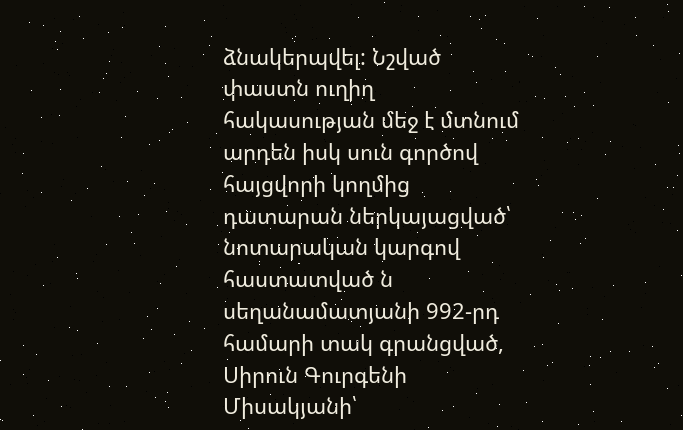ձնակերպվել: Նշված փաստն ուղիղ հակասության մեջ է մտնում արդեն իսկ սուն գործով հայցվորի կողմից դատարան ներկայացված՝ նոտարական կարգով հաստատված ն սեղանամատյանի 992-րդ համարի տակ գրանցված, Սիրուն Գուրգենի Միսակյանի՝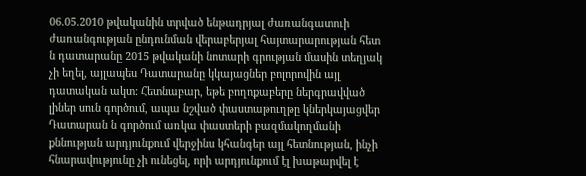06.05.2010 թվականին տրված ենթադրյալ ժառանգատուի ժառանգության ընդունման վերաբերյալ հայտարարության հետ ն դատարանը 2015 թվականի նոտարի գրության մասին տեղյակ չի եղել, այլապես Դատարանը կկայացներ բոլորովին այլ դատական ակտ: Հետնաբար, եթե բողոքաբերը ներգրավված լիներ սուն գործում, ապա նշված փաստաթուղթը կներկայացվեր Դատարան ն գործում առկա փաստերի բազմակողմանի քննության արդյունքում վերջինս կհանգեր այլ հետնության, ինչի հնարավությունը չի ունեցել, որի արդյունքում էլ խաթարվել է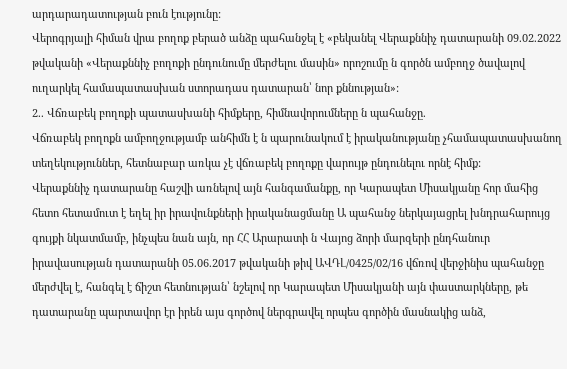արդարադատության բուն էությունը:
Վերոգրյալի հիման վրա բողոք բերած անձը պահանջել է «բեկանել Վերաքննիչ դատարանի 09.02.2022 թվականի «Վերաքննիչ բողոքի ընդունումը մերժելու մասին» որոշումը ն գործն ամբողջ ծավալով ուղարկել համապատասխան ստորադաս դատարան՝ նոր քննության»:
2.. Վճռաբեկ բողոքի պատասխանի հիմքերը, հիմնավորումները ն պահանջը.
Վճռաբեկ բողոքն ամբողջությամբ անհիմն է ն պարունակում է իրականությանը չհամապատասխանող տեղեկություններ, հետնաբար առկա չէ վճռաբեկ բողոքը վարույթ ընդունելու որնէ հիմք:
Վերաքննիչ դատարանը հաշվի առնելով այն հանգամանքը, որ Կարապետ Միսակյանը հոր մահից հետո հետամուտ է եղել իր իրավունքների իրականացմանը Ա պահանջ ներկայացրել խնդրահարույց գույքի նկատմամբ, ինչպես նան այն, որ ՀՀ Արարատի ն Վայոց ձորի մարզերի ընդհանուր իրավասության դատարանի 05.06.2017 թվականի թիվ ԱՎԴԼ/0425/02/16 վճռով վերջինիս պահանջը մերժվել է, հանգել է ճիշտ հետնության՝ նշելով որ Կարապետ Միսակյանի այն փաստարկները, թե դատարանը պարտավոր էր իրեն այս գործով ներգրավել որպես գործին մասնակից անձ,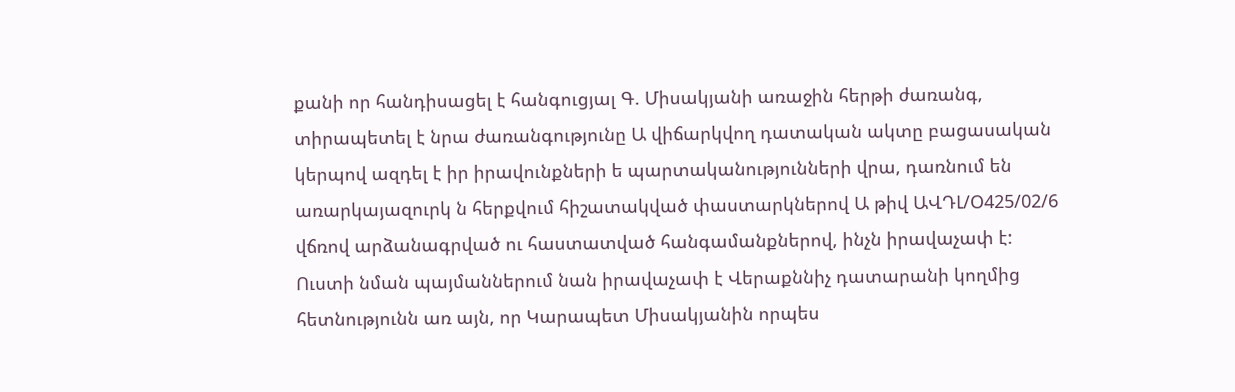քանի որ հանդիսացել է հանգուցյալ Գ. Միսակյանի առաջին հերթի ժառանգ, տիրապետել է նրա ժառանգությունը Ա վիճարկվող դատական ակտը բացասական կերպով ազդել է իր իրավունքների ե պարտականությունների վրա, դառնում են առարկայազուրկ ն հերքվում հիշատակված փաստարկներով Ա թիվ ԱՎԴԼ/Օ425/02/6 վճռով արձանագրված ու հաստատված հանգամանքներով, ինչն իրավաչափ է: Ուստի նման պայմաններում նան իրավաչափ է Վերաքննիչ դատարանի կողմից հետնությունն առ այն, որ Կարապետ Միսակյանին որպես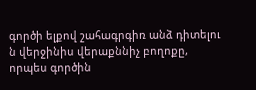գործի ելքով շահագրգիռ անձ դիտելու ն վերջինիս վերաքննիչ բողոքը, որպես գործին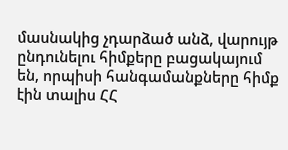մասնակից չդարձած անձ, վարույթ ընդունելու հիմքերը բացակայում են, որպիսի հանգամանքները հիմք էին տալիս ՀՀ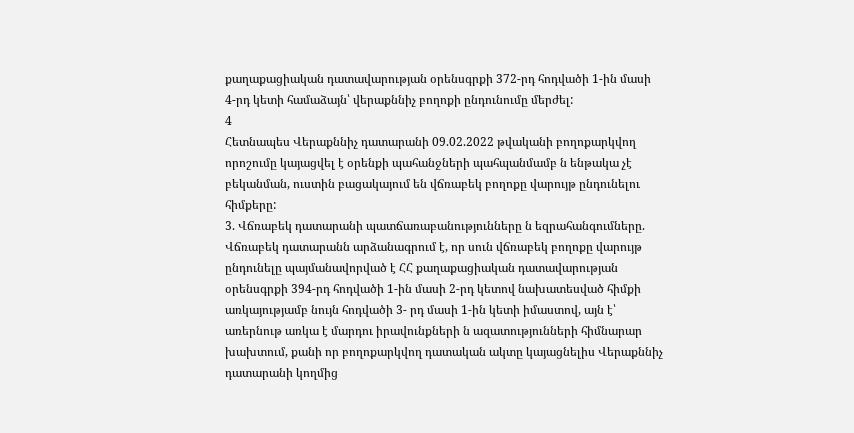քաղաքացիական դատավարության օրենսգրքի 372-րդ հոդվածի 1-ին մասի 4-րդ կետի համաձայն՝ վերաքննիչ բողոքի ընդունումը մերժել:
4
Հետնապես Վերաքննիչ դատարանի 09.02.2022 թվականի բողոքարկվող որոշումը կայացվել է օրենքի պահանջների պահպանմամբ ն ենթակա չէ բեկանման, ուստին բացակայում են վճռաբեկ բողոքը վարույթ ընդունելու հիմքերը:
3. Վճռաբեկ դատարանի պատճառաբանությունները ն եզրահանգումները.
Վճռաբեկ դատարանն արձանագրում է, որ սուն վճռաբեկ բողոքը վարույթ ընդունելը պայմանավորված է ՀՀ քաղաքացիական դատավարության օրենսգրքի 394-րդ հոդվածի 1-ին մասի 2-րդ կետով նախատեսված հիմքի առկայությամբ նույն հոդվածի 3- րդ մասի 1-ին կետի իմաստով, այն է՝ առերնութ առկա է մարդու իրավունքների ն ազատությունների հիմնարար խախտում, քանի որ բողոքարկվող դատական ակտը կայացնելիս Վերաքննիչ դատարանի կողմից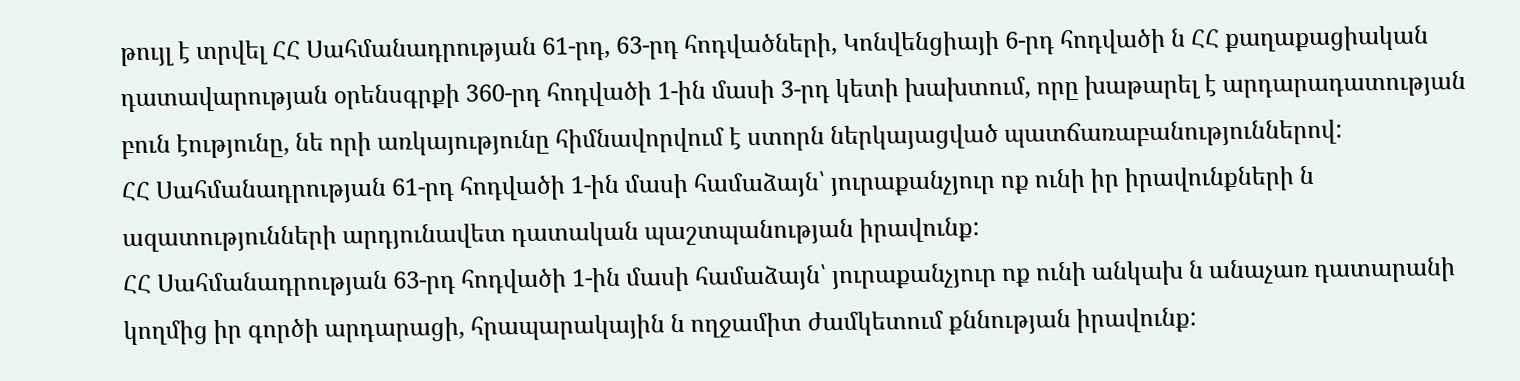թույլ է տրվել ՀՀ Սահմանադրության 61-րդ, 63-րդ հոդվածների, Կոնվենցիայի 6-րդ հոդվածի ն ՀՀ քաղաքացիական դատավարության օրենսգրքի 360-րդ հոդվածի 1-ին մասի 3-րդ կետի խախտում, որը խաթարել է արդարադատության բուն էությունը, նե որի առկայությունը հիմնավորվում է ստորն ներկայացված պատճառաբանություններով:
ՀՀ Սահմանադրության 61-րդ հոդվածի 1-ին մասի համաձայն՝ յուրաքանչյուր ոք ունի իր իրավունքների ն ազատությունների արդյունավետ դատական պաշտպանության իրավունք:
ՀՀ Սահմանադրության 63-րդ հոդվածի 1-ին մասի համաձայն՝ յուրաքանչյուր ոք ունի անկախ ն անաչառ դատարանի կողմից իր գործի արդարացի, հրապարակային ն ողջամիտ ժամկետում քննության իրավունք: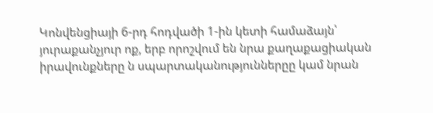Կոնվենցիայի 6-րդ հոդվածի 1-ին կետի համաձայն՝ յուրաքանչյուր ոք, երբ որոշվում են նրա քաղաքացիական իրավունքները ն սպարտականություններըը կամ նրան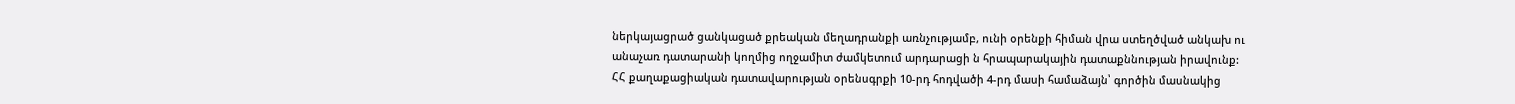ներկայացրած ցանկացած քրեական մեղադրանքի առնչությամբ, ունի օրենքի հիման վրա ստեղծված անկախ ու անաչառ դատարանի կողմից ողջամիտ ժամկետում արդարացի ն հրապարակային դատաքննության իրավունք:
ՀՀ քաղաքացիական դատավարության օրենսգրքի 10-րդ հոդվածի 4-րդ մասի համաձայն՝ գործին մասնակից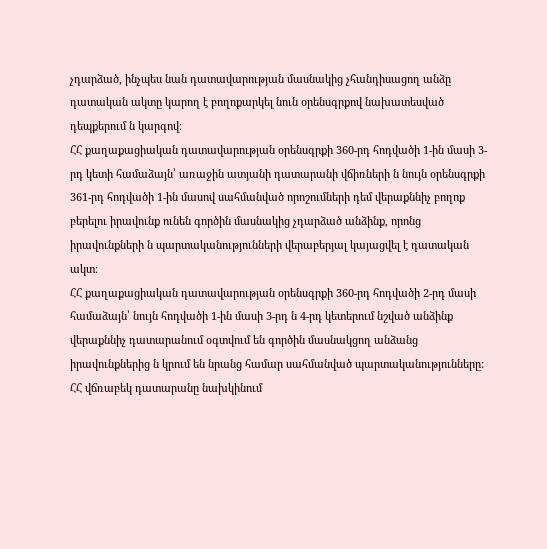չդարձած, ինչպես նան դատավարության մասնակից չհանդիսացող անձը դատական ակտը կարող է բողոքարկել նուն օրենսգրքով նախատեսված դեպքերում ն կարգով:
ՀՀ քաղաքացիական դատավարության օրենսգրքի 360-րդ հոդվածի 1-ին մասի 3-րդ կետի համաձայն՝ առաջին ատյանի դատարանի վճիռների ն նույն օրենսգրքի 361-րդ հոդվածի 1-ին մասով սահմանված որոշումների դեմ վերաքննիչ բողոք բերելու իրավունք ունեն գործին մասնակից չդարձած անձինք, որոնց իրավունքների ն պարտականությունների վերաբերյալ կայացվել է դատական ակտ:
ՀՀ քաղաքացիական դատավարության օրենսգրքի 360-րդ հոդվածի 2-րդ մասի համաձայն՝ նույն հոդվածի 1-ին մասի 3-րդ ն 4-րդ կետերում նշված անձինք վերաքննիչ դատարանում օգտվում են գործին մասնակցող անձանց իրավունքներից ն կրում են նրանց համար սահմանված պարտականությունները:
ՀՀ վճռաբեկ դատարանը նախկինում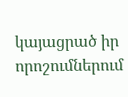կայացրած իր որոշումներում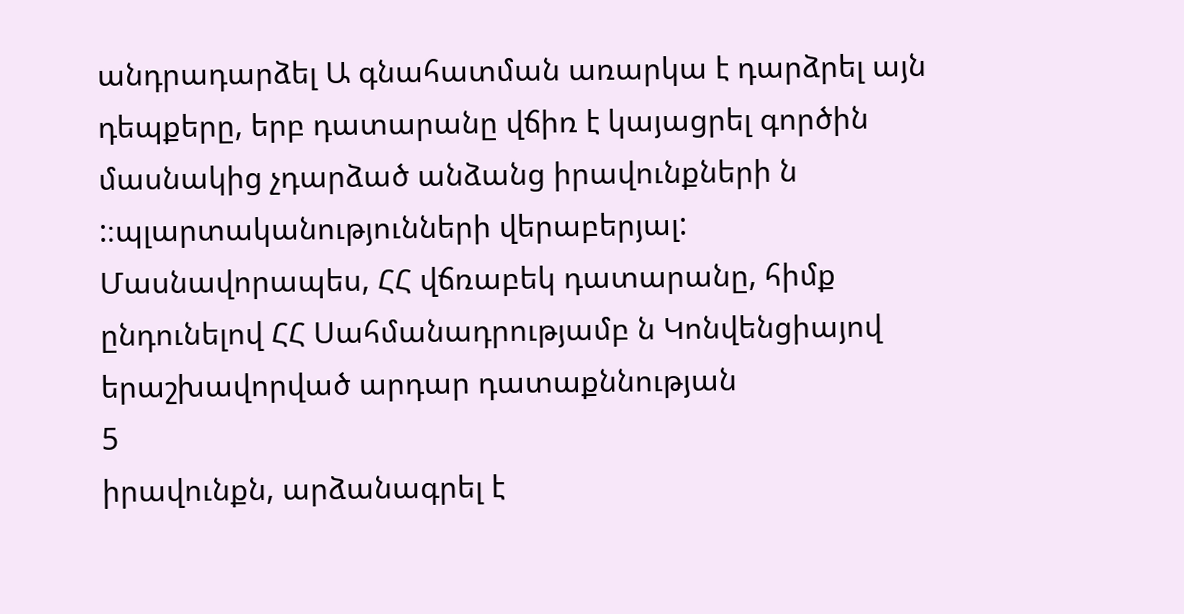անդրադարձել Ա գնահատման առարկա է դարձրել այն դեպքերը, երբ դատարանը վճիռ է կայացրել գործին մասնակից չդարձած անձանց իրավունքների ն :։պլարտականությունների վերաբերյալ: Մասնավորապես, ՀՀ վճռաբեկ դատարանը, հիմք ընդունելով ՀՀ Սահմանադրությամբ ն Կոնվենցիայով երաշխավորված արդար դատաքննության
5
իրավունքն, արձանագրել է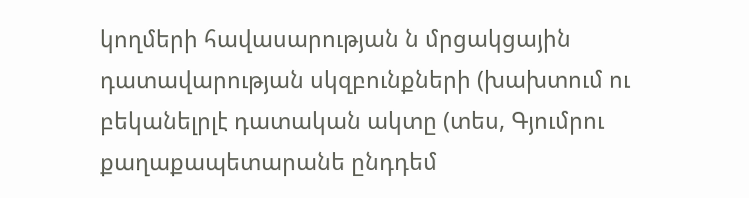կողմերի հավասարության ն մրցակցային դատավարության սկզբունքների (խախտում ու բեկանելրլէ դատական ակտը (տես, Գյումրու քաղաքապետարանե ընդդեմ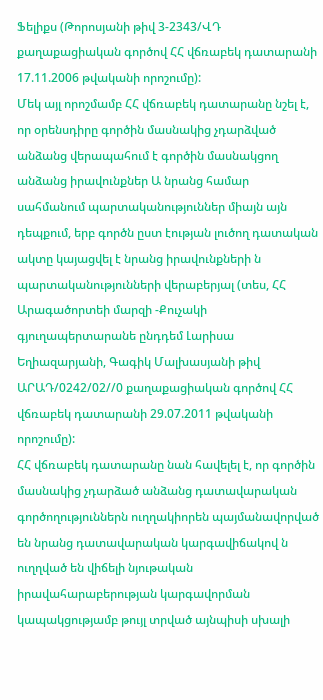Ֆելիքս (Թորոսյանի թիվ 3-2343/ՎԴ քաղաքացիական գործով ՀՀ վճռաբեկ դատարանի 17.11.2006 թվականի որոշումը):
Մեկ այլ որոշմամբ ՀՀ վճռաբեկ դատարանը նշել է, որ օրենսդիրը գործին մասնակից չդարձված անձանց վերապահում է գործին մասնակցող անձանց իրավունքներ Ա նրանց համար սահմանում պարտականություններ միայն այն դեպքում, երբ գործն ըստ էության լուծող դատական ակտը կայացվել է նրանց իրավունքների ն պարտականությունների վերաբերյալ (տես, ՀՀ Արագածորտեի մարզի -Քուչակի գյուղապերտարանե ընդդեմ Լարիսա Եղիազարյանի, Գագիկ Մալխասյանի թիվ ԱՐԱԴ/0242/02//0 քաղաքացիական գործով ՀՀ վճռաբեկ դատարանի 29.07.2011 թվականի որոշումը):
ՀՀ վճռաբեկ դատարանը նան հավելել է, որ գործին մասնակից չդարձած անձանց դատավարական գործողություններն ուղղակիորեն պայմանավորված են նրանց դատավարական կարգավիճակով ն ուղղված են վիճելի նյութական
իրավահարաբերության կարգավորման կապակցությամբ թույլ տրված այնպիսի սխալի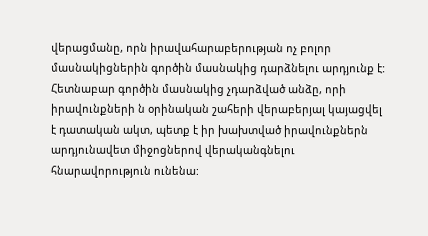վերացմանը, որն իրավահարաբերության ոչ բոլոր մասնակիցներին գործին մասնակից դարձնելու արդյունք է: Հետնաբար գործին մասնակից չդարձված անձը, որի իրավունքների ն օրինական շահերի վերաբերյալ կայացվել է դատական ակտ, պետք է իր խախտված իրավունքներն արդյունավետ միջոցներով վերականգնելու հնարավորություն ունենա: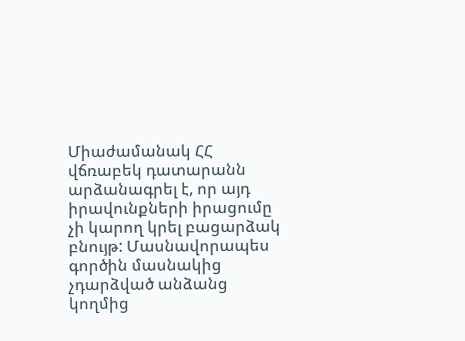Միաժամանակ ՀՀ վճռաբեկ դատարանն արձանագրել է, որ այդ իրավունքների իրացումը չի կարող կրել բացարձակ բնույթ: Մասնավորապես գործին մասնակից չդարձված անձանց կողմից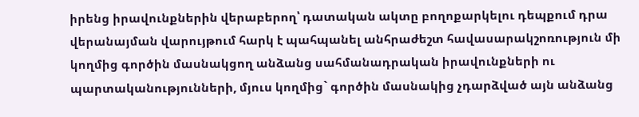իրենց իրավունքներին վերաբերող՝ դատական ակտը բողոքարկելու դեպքում դրա վերանայման վարույթում հարկ է պահպանել անհրաժեշտ հավասարակշոռություն մի կողմից գործին մասնակցող անձանց սահմանադրական իրավունքների ու պարտականությունների, մյուս կողմից` գործին մասնակից չդարձված այն անձանց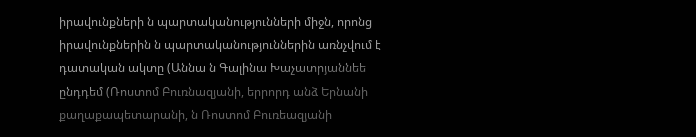իրավունքների ն պարտականությունների միջն, որոնց իրավունքներին ն պարտականություններին առնչվում է դատական ակտը (Աննա ն Գալինա Խաչատրյաննեե ընդդեմ (Ռոստոմ Բուռնազյանի, երրորդ անձ Երնանի քաղաքապետարանի, ն Ռոստոմ Բուռեազյանի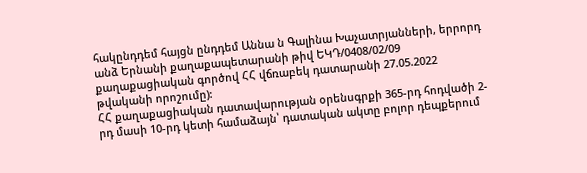հակընդդեմ հայցն ընդդեմ Աննա ն Գալինա Խաչատրյանների, երրորդ անձ Երնանի քաղաքապետարանի թիվ ԵԿԴ/0408/02/09 քաղաքացիական գործով ՀՀ վճռաբեկ դատարանի 27.05.2022 թվականի որոշումը):
ՀՀ քաղաքացիական դատավարության օրենսգրքի 365-րդ հոդվածի 2-րդ մասի 10-րդ կետի համաձայն՝ դատական ակտը բոլոր դեպքերում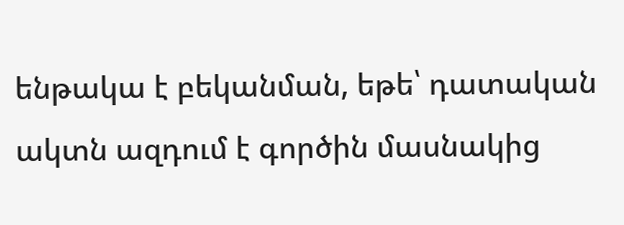ենթակա է բեկանման, եթե՝ դատական ակտն ազդում է գործին մասնակից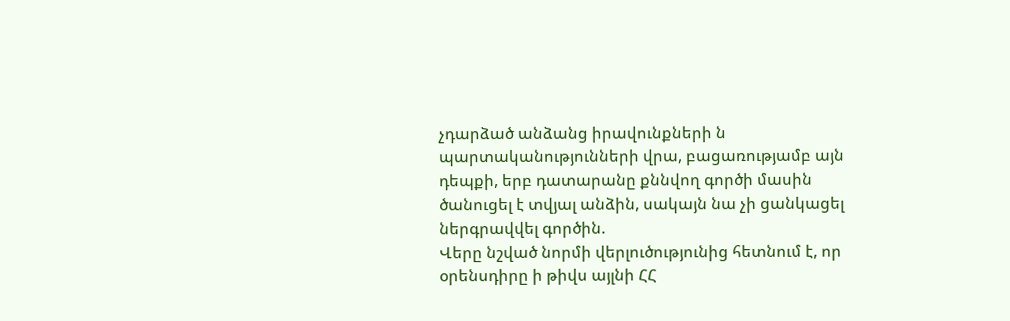չդարձած անձանց իրավունքների ն պարտականությունների վրա, բացառությամբ այն դեպքի, երբ դատարանը քննվող գործի մասին ծանուցել է տվյալ անձին, սակայն նա չի ցանկացել ներգրավվել գործին.
Վերը նշված նորմի վերլուծությունից հետնում է, որ օրենսդիրը ի թիվս այլնի ՀՀ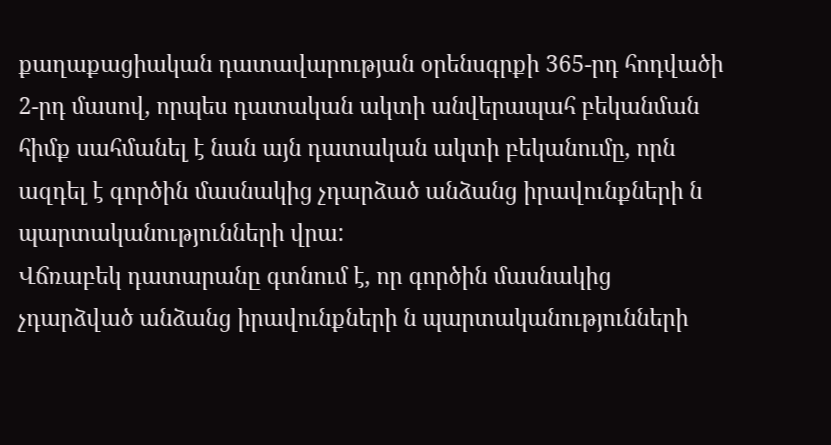քաղաքացիական դատավարության օրենսգրքի 365-րդ հոդվածի 2-րդ մասով, որպես դատական ակտի անվերապահ բեկանման հիմք սահմանել է նան այն դատական ակտի բեկանումը, որն ազդել է գործին մասնակից չդարձած անձանց իրավունքների ն պարտականությունների վրա:
Վճռաբեկ դատարանը գտնում է, որ գործին մասնակից չդարձված անձանց իրավունքների ն պարտականությունների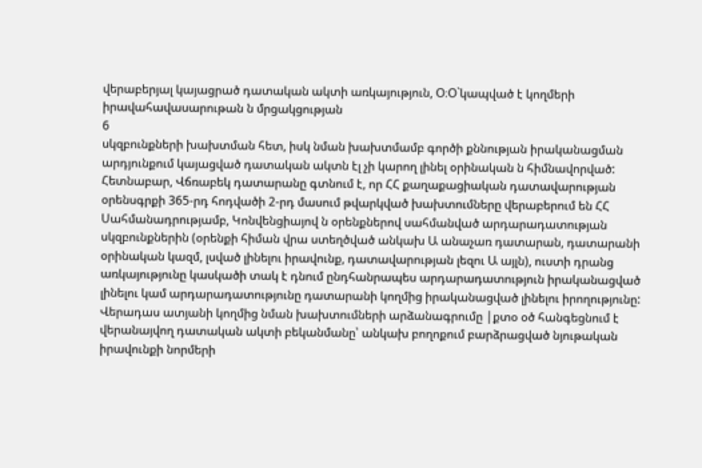վերաբերյալ կայացրած դատական ակտի առկայություն, Օ։Օ`կապված է կողմերի իրավահավասարութան ն մրցակցության
6
սկզբունքների խախտման հետ, իսկ նման խախտմամբ գործի քննության իրականացման արդյունքում կայացված դատական ակտն էլ չի կարող լինել օրինական ն հիմնավորված:
Հետնաբար, Վճռաբեկ դատարանը գտնում է, որ ՀՀ քաղաքացիական դատավարության օրենսգրքի 365-րդ հոդվածի 2-րդ մասում թվարկված խախտումները վերաբերում են ՀՀ Սահմանադրությամբ, Կոնվենցիայով ն օրենքներով սահմանված արդարադատության սկզբունքներին (օրենքի հիման վրա ստեղծված անկախ Ա անաչառ դատարան, դատարանի օրինական կազմ, լսված լինելու իրավունք, դատավարության լեզու Ա այլն), ուստի դրանց առկայությունը կասկածի տակ է դնում ընդհանրապես արդարադատություն իրականացված լինելու կամ արդարադատությունը դատարանի կողմից իրականացված լինելու իրողությունը: Վերադաս ատյանի կողմից նման խախտումների արձանագրումը |քտօ օծ հանգեցնում է վերանայվող դատական ակտի բեկանմանը՝ անկախ բողոքում բարձրացված նյութական իրավունքի նորմերի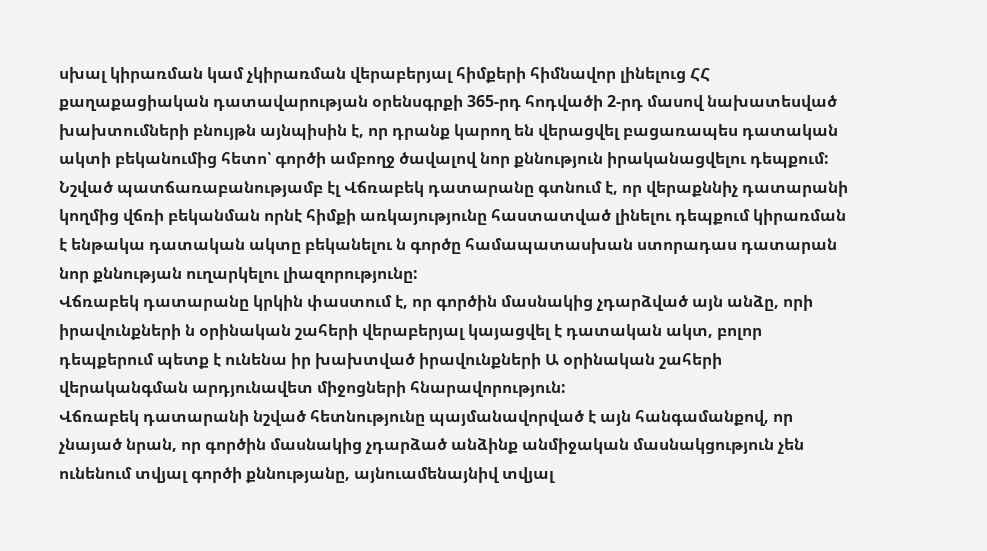սխալ կիրառման կամ չկիրառման վերաբերյալ հիմքերի հիմնավոր լինելուց ՀՀ քաղաքացիական դատավարության օրենսգրքի 365-րդ հոդվածի 2-րդ մասով նախատեսված խախտումների բնույթն այնպիսին է, որ դրանք կարող են վերացվել բացառապես դատական ակտի բեկանումից հետո՝ գործի ամբողջ ծավալով նոր քննություն իրականացվելու դեպքում: Նշված պատճառաբանությամբ էլ Վճռաբեկ դատարանը գտնում է, որ վերաքննիչ դատարանի կողմից վճռի բեկանման որնէ հիմքի առկայությունը հաստատված լինելու դեպքում կիրառման է ենթակա դատական ակտը բեկանելու ն գործը համապատասխան ստորադաս դատարան նոր քննության ուղարկելու լիազորությունը:
Վճռաբեկ դատարանը կրկին փաստում է, որ գործին մասնակից չդարձված այն անձը, որի իրավունքների ն օրինական շահերի վերաբերյալ կայացվել է դատական ակտ, բոլոր դեպքերում պետք է ունենա իր խախտված իրավունքների Ա օրինական շահերի վերականգման արդյունավետ միջոցների հնարավորություն:
Վճռաբեկ դատարանի նշված հետնությունը պայմանավորված է այն հանգամանքով, որ չնայած նրան, որ գործին մասնակից չդարձած անձինք անմիջական մասնակցություն չեն ունենում տվյալ գործի քննությանը, այնուամենայնիվ տվյալ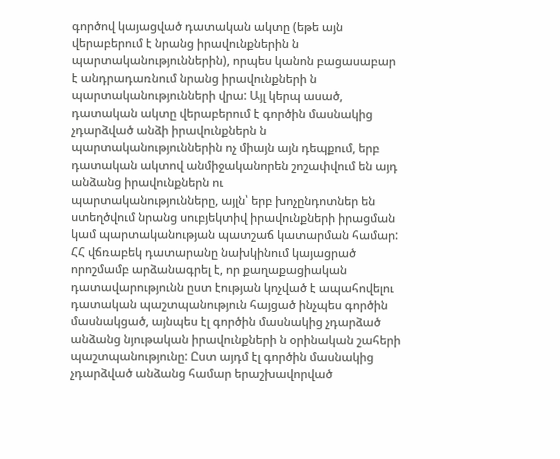գործով կայացված դատական ակտը (եթե այն վերաբերում է նրանց իրավունքներին ն պարտականություններին), որպես կանոն բացասաբար է անդրադառնում նրանց իրավունքների ն պարտականությունների վրա: Այլ կերպ ասած, դատական ակտը վերաբերում է գործին մասնակից չդարձված անձի իրավունքներն ն պարտականություններին ոչ միայն այն դեպքում, երբ դատական ակտով անմիջականորեն շոշափվում են այդ անձանց իրավունքներն ու
պարտականությունները, այլն՝ երբ խոչընդոտներ են ստեղծվում նրանց սուբյեկտիվ իրավունքների իրացման կամ պարտականության պատշաճ կատարման համար:
ՀՀ վճռաբեկ դատարանը նախկինում կայացրած որոշմամբ արձանագրել է, որ քաղաքացիական դատավարությունն ըստ էության կոչված է ապահովելու դատական պաշտպանություն հայցած ինչպես գործին մասնակցած, այնպես էլ գործին մասնակից չդարձած անձանց նյութական իրավունքների ն օրինական շահերի պաշտպանությունը: Ըստ այդմ էլ գործին մասնակից չդարձված անձանց համար երաշխավորված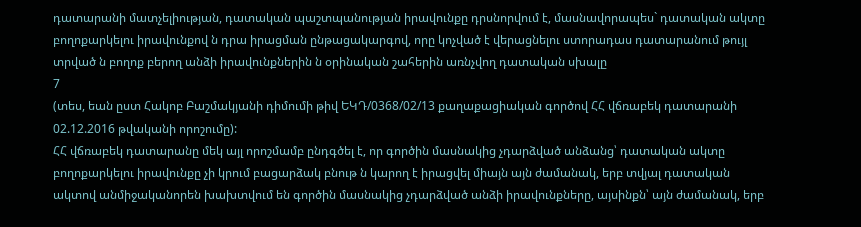դատարանի մատչելիության, դատական պաշտպանության իրավունքը դրսնորվում է, մասնավորապես` դատական ակտը բողոքարկելու իրավունքով ն դրա իրացման ընթացակարգով, որը կոչված է վերացնելու ստորադաս դատարանում թույլ տրված ն բողոք բերող անձի իրավունքներին ն օրինական շահերին առնչվող դատական սխալը
7
(տես, եան ըստ Հակոբ Բաշմակյանի դիմումի թիվ ԵԿԴ/0368/02/13 քաղաքացիական գործով ՀՀ վճռաբեկ դատարանի 02.12.2016 թվականի որոշումը):
ՀՀ վճռաբեկ դատարանը մեկ այլ որոշմամբ ընդգծել է, որ գործին մասնակից չդարձված անձանց՝ դատական ակտը բողոքարկելու իրավունքը չի կրում բացարձակ բնութ ն կարող է իրացվել միայն այն ժամանակ, երբ տվյալ դատական ակտով անմիջականորեն խախտվում են գործին մասնակից չդարձված անձի իրավունքները, այսինքն՝ այն ժամանակ, երբ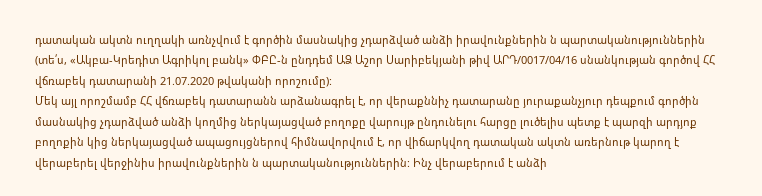դատական ակտն ուղղակի առնչվում է գործին մասնակից չդարձված անձի իրավունքներին ն պարտականություններին (տե՛ս, «Ակբա-Կրեդիտ Ագրիկոլ բանկ» ՓԲԸ-ն ընդդեմ ԱՁ Աշոր Սարիբեկյանի թիվ ԱՐԴ/0017/04/16 սնանկության գործով ՀՀ վճռաբեկ դատարանի 21.07.2020 թվականի որոշումը):
Մեկ այլ որոշմամբ ՀՀ վճռաբեկ դատարանն արձանագրել է, որ վերաքննիչ դատարանը յուրաքանչյուր դեպքում գործին մասնակից չդարձված անձի կողմից ներկայացված բողոքը վարույթ ընդունելու հարցը լուծելիս պետք է պարզի արդյոք բողոքին կից ներկայացված ապացույցներով հիմնավորվում է, որ վիճարկվող դատական ակտն առերնութ կարող է վերաբերել վերջինիս իրավունքներին ն պարտականություններին: Ինչ վերաբերում է անձի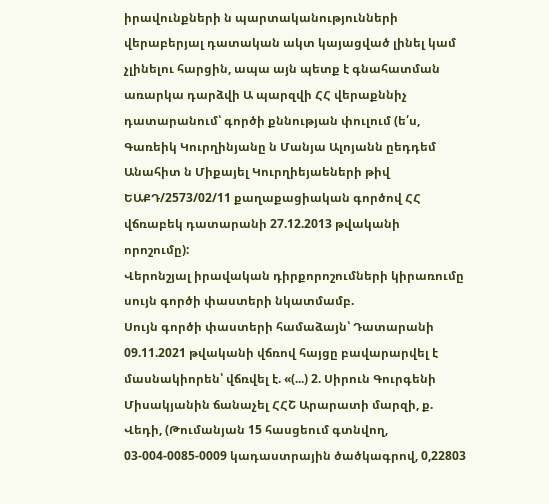իրավունքների ն պարտականությունների վերաբերյալ դատական ակտ կայացված լինել կամ չլինելու հարցին, ապա այն պետք է գնահատման առարկա դարձվի Ա պարզվի ՀՀ վերաքննիչ դատարանում՝ գործի քննության փուլում (ե՛ս, Գառեիկ Կուրղինյանը ն Մանյա Ալոյանն ըեդդեմ Անահիտ ն Միքայել Կուրղիեյաեների թիվ ԵԱՔԴ/2573/02/11 քաղաքացիական գործով ՀՀ վճռաբեկ դատարանի 27.12.2013 թվականի որոշումը):
Վերոնշյալ իրավական դիրքորոշումների կիրառումը սույն գործի փաստերի նկատմամբ.
Սույն գործի փաստերի համաձայն՝ Դատարանի 09.11.2021 թվականի վճռով հայցը բավարարվել է մասնակիորեն՝ վճռվել է. «(...) 2. Սիրուն Գուրգենի Միսակյանին ճանաչել ՀՀՇ Արարատի մարզի, ք. Վեդի, (Թումանյան 15 հասցեում գտնվող, 03-004-0085-0009 կադաստրային ծածկագրով, 0,22803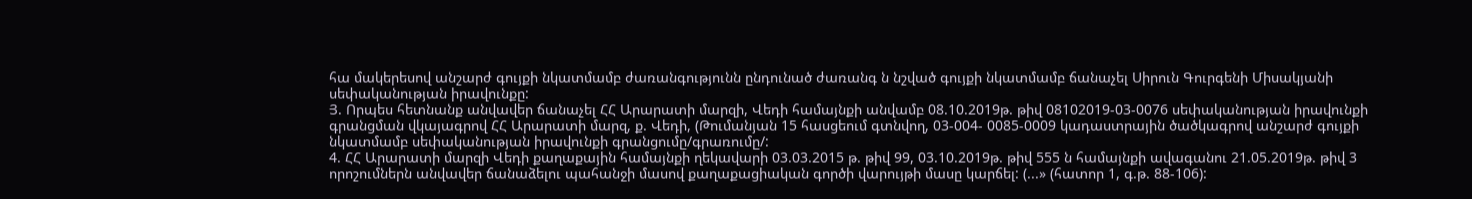հա մակերեսով անշարժ գույքի նկատմամբ ժառանգությունն ընդունած ժառանգ ն նշված գույքի նկատմամբ ճանաչել Սիրուն Գուրգենի Միսակյանի սեփականության իրավունքը:
Յ. Որպես հետնանք անվավեր ճանաչել ՀՀ Արարատի մարզի, Վեդի համայնքի անվամբ 08.10.2019թ. թիվ 08102019-03-0076 սեփականության իրավունքի գրանցման վկայագրով ՀՀ Արարատի մարզ, ք. Վեդի, (Թումանյան 15 հասցեում գտնվող, 03-004- 0085-0009 կադաստրային ծածկագրով անշարժ գույքի նկատմամբ սեփականության իրավունքի գրանցումը/գրառումը/:
4. ՀՀ Արարատի մարզի Վեդի քաղաքային համայնքի ղեկավարի 03.03.2015 թ. թիվ 99, 03.10.2019թ. թիվ 555 ն համայնքի ավագանու 21.05.2019թ. թիվ 3 որոշումներն անվավեր ճանաձելու պահանջի մասով քաղաքացիական գործի վարույթի մասը կարճել: (...» (հատոր 1, գ.թ. 88-106):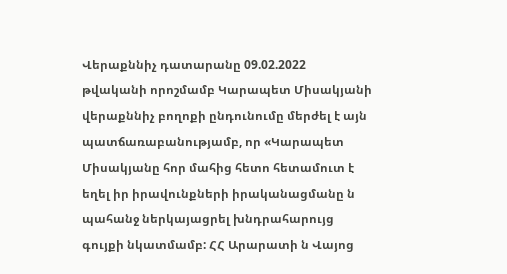Վերաքննիչ դատարանը 09.02.2022 թվականի որոշմամբ Կարապետ Միսակյանի վերաքննիչ բողոքի ընդունումը մերժել է այն պատճառաբանությամբ, որ «Կարապետ Միսակյանը հոր մահից հետո հետամուտ է եղել իր իրավունքների իրականացմանը ն պահանջ ներկայացրել խնդրահարույց գույքի նկատմամբ: ՀՀ Արարատի ն Վայոց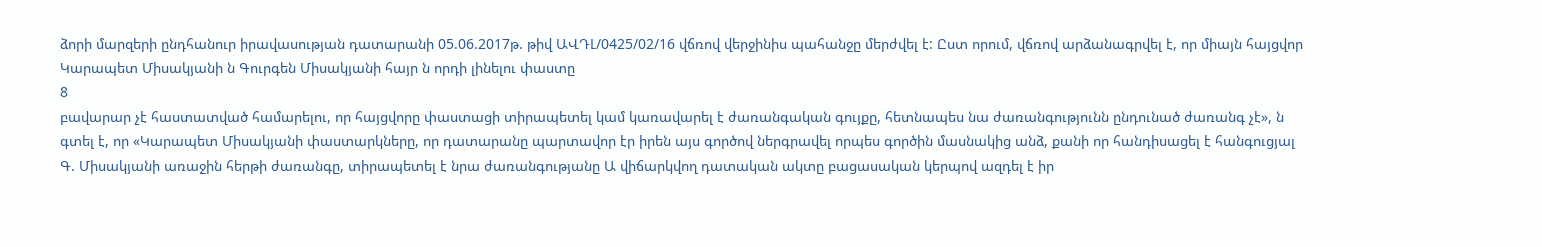ձորի մարզերի ընդհանուր իրավասության դատարանի 05.06.2017թ. թիվ ԱՎԴԼ/0425/02/16 վճռով վերջինիս պահանջը մերժվել է: Ըստ որում, վճռով արձանագրվել է, որ միայն հայցվոր Կարապետ Միսակյանի ն Գուրգեն Միսակյանի հայր ն որդի լինելու փաստը
8
բավարար չէ հաստատված համարելու, որ հայցվորը փաստացի տիրապետել կամ կառավարել է ժառանգական գույքը, հետնապես նա ժառանգությունն ընդունած ժառանգ չէ», ն գտել է, որ «Կարապետ Միսակյանի փաստարկները, որ դատարանը պարտավոր էր իրեն այս գործով ներգրավել որպես գործին մասնակից անձ, քանի որ հանդիսացել է հանգուցյալ Գ. Միսակյանի առաջին հերթի ժառանգը, տիրապետել է նրա ժառանգությանը Ա վիճարկվող դատական ակտը բացասական կերպով ազդել է իր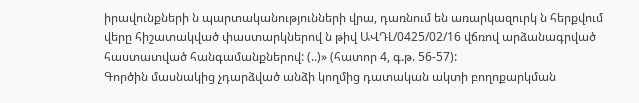իրավունքների ն պարտականությունների վրա, դառնում են առարկազուրկ ն հերքվում վերը հիշատակված փաստարկներով ն թիվ ԱՎԴԼ/0425/02/16 վճռով արձանագրված հաստատված հանգամանքներով: (..)» (հատոր 4, գ.թ. 56-57):
Գործին մասնակից չդարձված անձի կողմից դատական ակտի բողոքարկման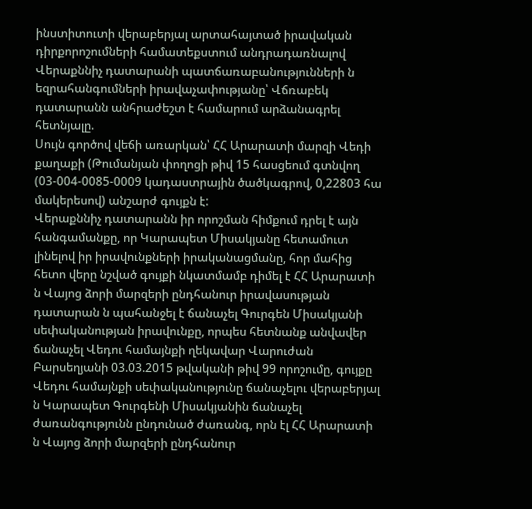ինստիտուտի վերաբերյալ արտահայտած իրավական դիրքորոշումների համատեքստում անդրադառնալով Վերաքննիչ դատարանի պատճառաբանությունների ն եզրահանգումների իրավաչափությանը՝ Վճռաբեկ դատարանն անհրաժեշտ է համարում արձանագրել հետնյալը.
Սույն գործով վեճի առարկան՝ ՀՀ Արարատի մարզի Վեդի քաղաքի (Թումանյան փողոցի թիվ 15 հասցեում գտնվող (03-004-0085-0009 կադաստրային ծածկագրով, 0,22803 հա մակերեսով) անշարժ գույքն է:
Վերաքննիչ դատարանն իր որոշման հիմքում դրել է այն հանգամանքը, որ Կարապետ Միսակյանը հետամուտ լինելով իր իրավունքների իրականացմանը, հոր մահից հետո վերը նշված գույքի նկատմամբ դիմել է ՀՀ Արարատի ն Վայոց ձորի մարզերի ընդհանուր իրավասության դատարան ն պահանջել է ճանաչել Գուրգեն Միսակյանի սեփականության իրավունքը, որպես հետնանք անվավեր ճանաչել Վեդու համայնքի ղեկավար Վարուժան Բարսեղյանի 03.03.2015 թվականի թիվ 99 որոշումը, գույքը Վեդու համայնքի սեփականությունը ճանաչելու վերաբերյալ ն Կարապետ Գուրգենի Միսակյանին ճանաչել ժառանգությունն ընդունած ժառանգ, որն էլ ՀՀ Արարատի ն Վայոց ձորի մարզերի ընդհանուր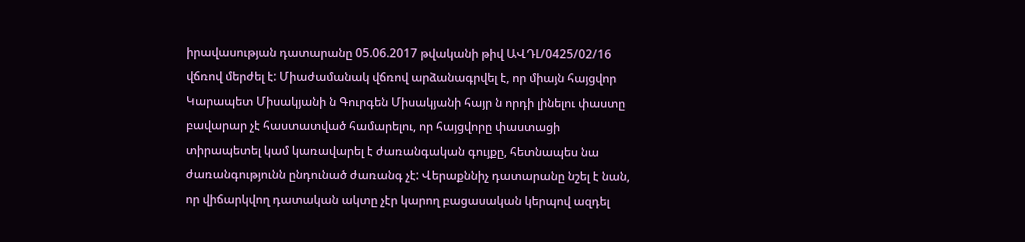իրավասության դատարանը 05.06.2017 թվականի թիվ ԱՎԴԼ/0425/02/16 վճռով մերժել է: Միաժամանակ վճռով արձանագրվել է, որ միայն հայցվոր Կարապետ Միսակյանի ն Գուրգեն Միսակյանի հայր ն որդի լինելու փաստը բավարար չէ հաստատված համարելու, որ հայցվորը փաստացի տիրապետել կամ կառավարել է ժառանգական գույքը, հետնապես նա ժառանգությունն ընդունած ժառանգ չէ: Վերաքննիչ դատարանը նշել է նան, որ վիճարկվող դատական ակտը չէր կարող բացասական կերպով ազդել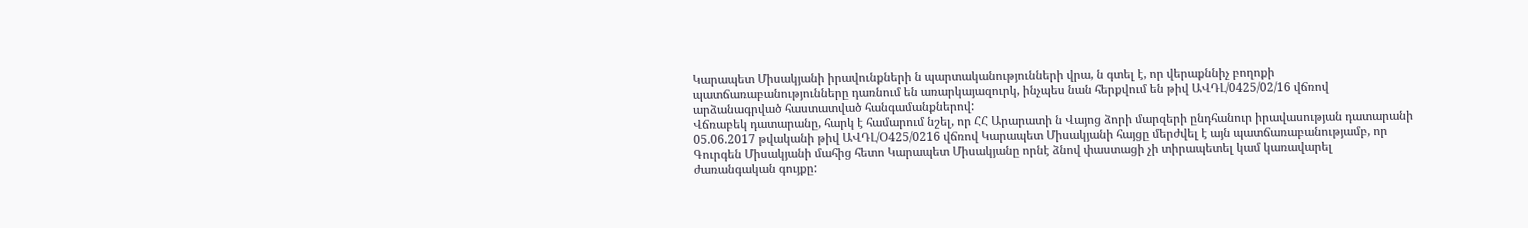Կարապետ Միսակյանի իրավունքների ն պարտականությունների վրա, ն գտել է, որ վերաքննիչ բողոքի
պատճառաբանությունները դառնում են առարկայազուրկ, ինչպես նան հերքվում են թիվ ԱՎԴԼ/0425/02/16 վճռով արձանագրված հաստատված հանգամանքներով:
Վճռաբեկ դատարանը, հարկ է համարում նշել, որ ՀՀ Արարատի ն Վայոց ձորի մարզերի ընդհանուր իրավասության դատարանի 05.06.2017 թվականի թիվ ԱՎԴԼ/Օ425/0216 վճռով Կարապետ Միսակյանի հայցը մերժվել է այն պատճառաբանությամբ, որ Գուրգեն Միսակյանի մահից հետո Կարապետ Միսակյանը որնէ ձնով փաստացի չի տիրապետել կամ կառավարել ժառանգական գույքը: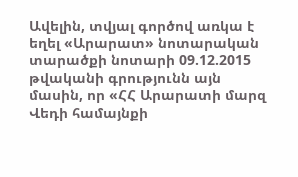Ավելին, տվյալ գործով առկա է եղել «Արարատ» նոտարական տարածքի նոտարի 09.12.2015 թվականի գրությունն այն մասին, որ «ՀՀ Արարատի մարզ Վեդի համայնքի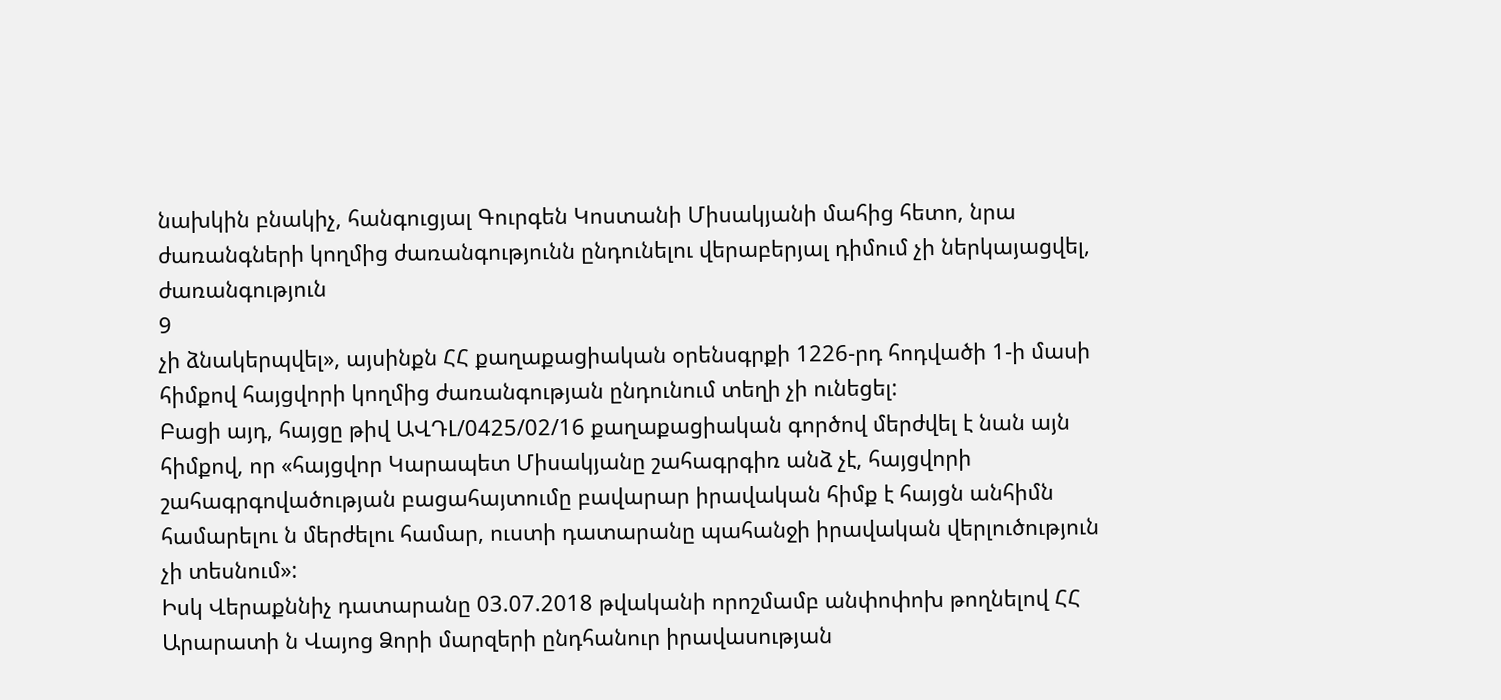նախկին բնակիչ, հանգուցյալ Գուրգեն Կոստանի Միսակյանի մահից հետո, նրա ժառանգների կողմից ժառանգությունն ընդունելու վերաբերյալ դիմում չի ներկայացվել, ժառանգություն
9
չի ձնակերպվել», այսինքն ՀՀ քաղաքացիական օրենսգրքի 1226-րդ հոդվածի 1-ի մասի հիմքով հայցվորի կողմից ժառանգության ընդունում տեղի չի ունեցել:
Բացի այդ, հայցը թիվ ԱՎԴԼ/0425/02/16 քաղաքացիական գործով մերժվել է նան այն հիմքով, որ «հայցվոր Կարապետ Միսակյանը շահագրգիռ անձ չէ, հայցվորի շահագրգովածության բացահայտումը բավարար իրավական հիմք է հայցն անհիմն համարելու ն մերժելու համար, ուստի դատարանը պահանջի իրավական վերլուծություն չի տեսնում»:
Իսկ Վերաքննիչ դատարանը 03.07.2018 թվականի որոշմամբ անփոփոխ թողնելով ՀՀ Արարատի ն Վայոց Ձորի մարզերի ընդհանուր իրավասության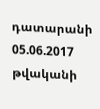դատարանի 05.06.2017 թվականի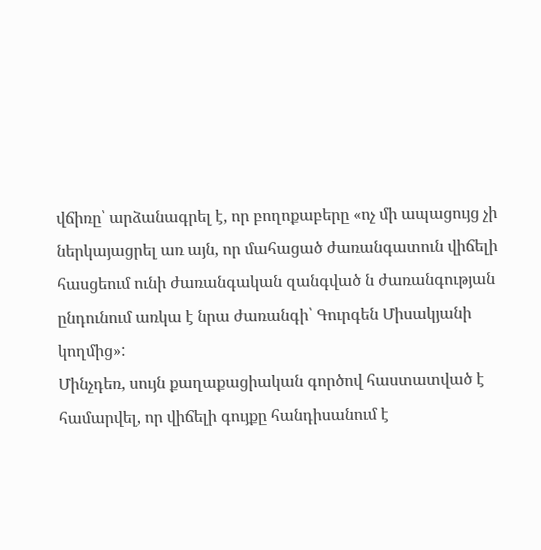վճիռը՝ արձանագրել է, որ բողոքաբերը «ոչ մի ապացույց չի ներկայացրել առ այն, որ մահացած ժառանգատուն վիճելի հասցեում ունի ժառանգական զանգված ն ժառանգության ընդունում առկա է նրա ժառանգի՝ Գուրգեն Միսակյանի կողմից»:
Մինչդեռ, սույն քաղաքացիական գործով հաստատված է համարվել, որ վիճելի գույքը հանդիսանում է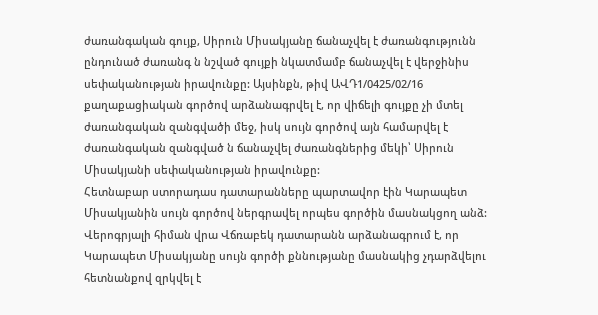ժառանգական գույք, Սիրուն Միսակյանը ճանաչվել է ժառանգությունն ընդունած ժառանգ ն նշված գույքի նկատմամբ ճանաչվել է վերջինիս սեփականության իրավունքը: Այսինքն, թիվ ԱՎԴ1/0425/02/16 քաղաքացիական գործով արձանագրվել է, որ վիճելի գույքը չի մտել ժառանգական զանգվածի մեջ, իսկ սույն գործով այն համարվել է ժառանգական զանգված ն ճանաչվել ժառանգներից մեկի՝ Սիրուն Միսակյանի սեփականության իրավունքը:
Հետնաբար ստորադաս դատարանները պարտավոր էին Կարապետ Միսակյանին սույն գործով ներգրավել որպես գործին մասնակցող անձ:
Վերոգրյալի հիման վրա Վճռաբեկ դատարանն արձանագրում է, որ Կարապետ Միսակյանը սույն գործի քննությանը մասնակից չդարձվելու հետնանքով զրկվել է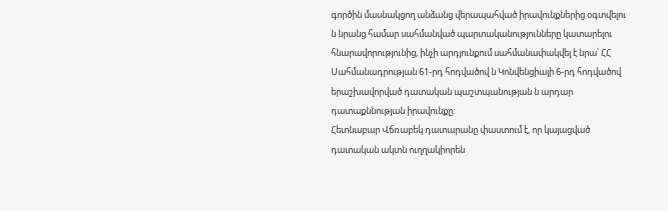գործին մասնակցող անձանց վերապահված իրավունքներից օգտվելու ն նրանց համար սահմանված պարտականությունները կատարելու հնարավորությունից, ինչի արդյունքում սահմանափակվել է նրա՝ ՀՀ Սահմանադրության 61-րդ հոդվածով ն Կոնվենցիայի 6-րդ հոդվածով երաշխավորված դատական պաշտպանության ն արդար դատաքննության իրավունքը:
Հետնաբար Վճռաբեկ դատարանը փաստում է, որ կայացված դատական ակտն ուղղակիորեն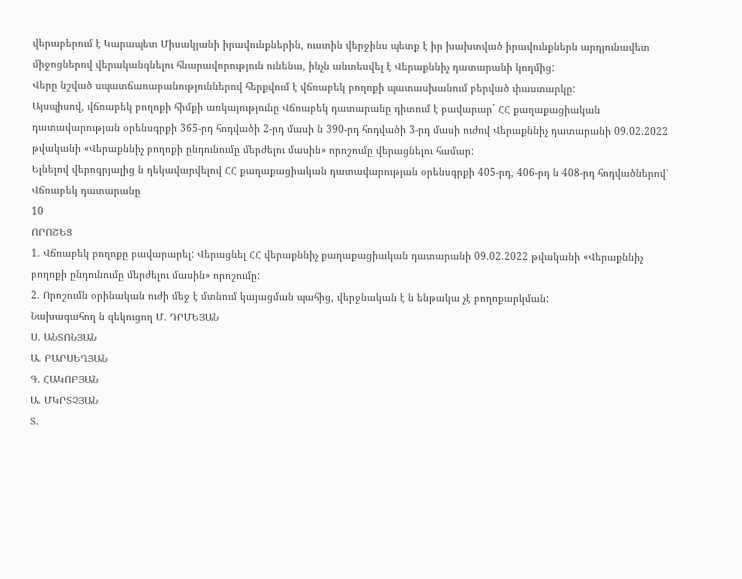վերաբերում է Կարապետ Միսակյանի իրավունքներին, ուստին վերջինս պետք է իր խախտված իրավունքներն արդյունավետ միջոցներով վերականգնելու հնարավորություն ունենա, ինչն անտեսվել է Վերաքննիչ դատարանի կողմից:
Վերը նշված սպատճառաբանություններով հերքվում է վճռաբեկ բողոքի պատասխանում բերված փաստարկը:
Այսպիսով, վճռաբեկ բողոքի հիմքի առկայությունը Վճռաբեկ դատարանը դիտում է բավարար` ՀՀ քաղաքացիական դատավարության օրենսգրքի 365-րդ հոդվածի 2-րդ մասի ն 390-րդ հոդվածի 3-րդ մասի ուժով Վերաքննիչ դատարանի 09.02.2022 թվականի «Վերաքննիչ բողոքի ընդունումը մերժելու մասին» որոշումը վերացնելու համար:
Ելնելով վերոգրյալից ն ղեկավարվելով ՀՀ քաղաքացիական դատավարության օրենսգրքի 405-րդ, 406-րդ ն 408-րդ հոդվածներով՝ Վճռաբեկ դատարանը
10
ՈՐՈՇԵՑ
1. Վճռաբեկ բողոքը բավարարել: Վերացնել ՀՀ վերաքննիչ քաղաքացիական դատարանի 09.02.2022 թվականի «Վերաքննիչ բողոքի ընդունումը մերժելու մասին» որոշումը:
2. Որոշումն օրինական ուժի մեջ է մտնում կայացման պահից, վերջնական է ն ենթակա չէ բողոքարկման:
Նախագահող ն զեկուցող Մ. ԴՐՄԵՅԱՆ
Ս. ԱՆՏՈՆՅԱՆ
Ա. ԲԱՐՍԵՂՅԱՆ
Գ. ՀԱԿՈԲՅԱՆ
Ա. ՄԿՐՏՉՅԱՆ
Տ.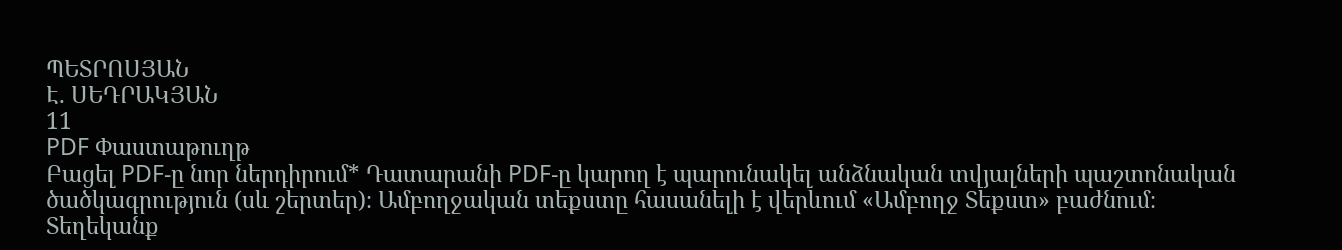ՊԵՏՐՈՍՅԱՆ
Է. ՍԵԴՐԱԿՅԱՆ
11
PDF Փաստաթուղթ
Բացել PDF-ը նոր ներդիրում* Դատարանի PDF-ը կարող է պարունակել անձնական տվյալների պաշտոնական ծածկագրություն (սև շերտեր)։ Ամբողջական տեքստը հասանելի է վերևում «Ամբողջ Տեքստ» բաժնում։
Տեղեկանք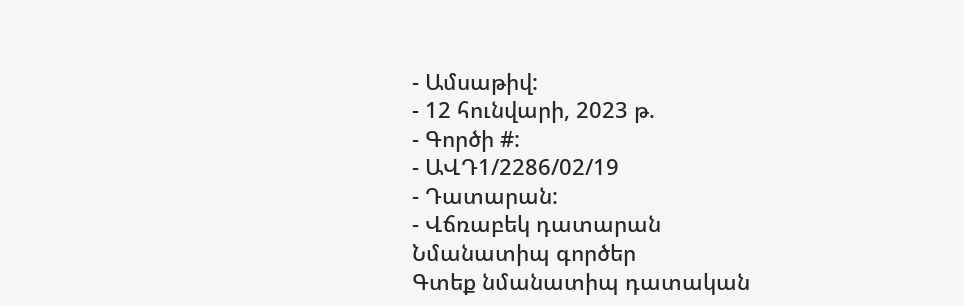- Ամսաթիվ:
- 12 հունվարի, 2023 թ.
- Գործի #:
- ԱՎԴ1/2286/02/19
- Դատարան:
- Վճռաբեկ դատարան
Նմանատիպ գործեր
Գտեք նմանատիպ դատական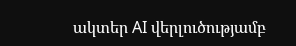ակտեր AI վերլուծությամբ